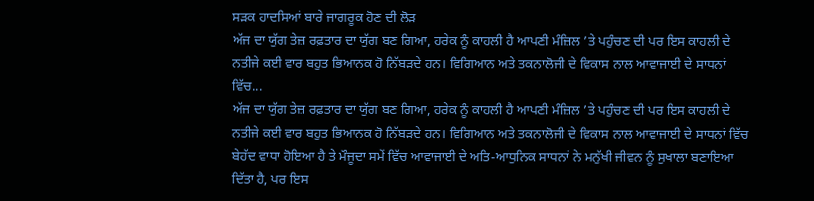ਸੜਕ ਹਾਦਸਿਆਂ ਬਾਰੇ ਜਾਗਰੂਕ ਹੋਣ ਦੀ ਲੋੜ
ਅੱਜ ਦਾ ਯੁੱਗ ਤੇਜ਼ ਰਫ਼ਤਾਰ ਦਾ ਯੁੱਗ ਬਣ ਗਿਆ, ਹਰੇਕ ਨੂੰ ਕਾਹਲੀ ਹੈ ਆਪਣੀ ਮੰਜ਼ਿਲ ’ਤੇ ਪਹੁੰਚਣ ਦੀ ਪਰ ਇਸ ਕਾਹਲੀ ਦੇ ਨਤੀਜੇ ਕਈ ਵਾਰ ਬਹੁਤ ਭਿਆਨਕ ਹੋ ਨਿੱਬੜਦੇ ਹਨ। ਵਿਗਿਆਨ ਅਤੇ ਤਕਨਾਲੋਜੀ ਦੇ ਵਿਕਾਸ ਨਾਲ ਆਵਾਜਾਈ ਦੇ ਸਾਧਨਾਂ ਵਿੱਚ...
ਅੱਜ ਦਾ ਯੁੱਗ ਤੇਜ਼ ਰਫ਼ਤਾਰ ਦਾ ਯੁੱਗ ਬਣ ਗਿਆ, ਹਰੇਕ ਨੂੰ ਕਾਹਲੀ ਹੈ ਆਪਣੀ ਮੰਜ਼ਿਲ ’ਤੇ ਪਹੁੰਚਣ ਦੀ ਪਰ ਇਸ ਕਾਹਲੀ ਦੇ ਨਤੀਜੇ ਕਈ ਵਾਰ ਬਹੁਤ ਭਿਆਨਕ ਹੋ ਨਿੱਬੜਦੇ ਹਨ। ਵਿਗਿਆਨ ਅਤੇ ਤਕਨਾਲੋਜੀ ਦੇ ਵਿਕਾਸ ਨਾਲ ਆਵਾਜਾਈ ਦੇ ਸਾਧਨਾਂ ਵਿੱਚ ਬੇਹੱਦ ਵਾਧਾ ਹੋਇਆ ਹੈ ਤੇ ਮੌਜੂਦਾ ਸਮੇਂ ਵਿੱਚ ਆਵਾਜਾਈ ਦੇ ਅਤਿ-ਆਧੁਨਿਕ ਸਾਧਨਾਂ ਨੇ ਮਨੁੱਖੀ ਜੀਵਨ ਨੂੰ ਸੁਖਾਲਾ ਬਣਾਇਆ ਦਿੱਤਾ ਹੈ, ਪਰ ਇਸ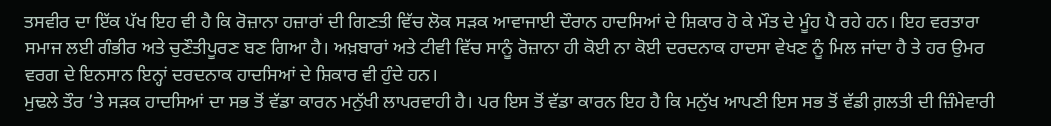ਤਸਵੀਰ ਦਾ ਇੱਕ ਪੱਖ ਇਹ ਵੀ ਹੈ ਕਿ ਰੋਜ਼ਾਨਾ ਹਜ਼ਾਰਾਂ ਦੀ ਗਿਣਤੀ ਵਿੱਚ ਲੋਕ ਸੜਕ ਆਵਾਜਾਈ ਦੌਰਾਨ ਹਾਦਸਿਆਂ ਦੇ ਸ਼ਿਕਾਰ ਹੋ ਕੇ ਮੌਤ ਦੇ ਮੂੰਹ ਪੈ ਰਹੇ ਹਨ। ਇਹ ਵਰਤਾਰਾ ਸਮਾਜ ਲਈ ਗੰਭੀਰ ਅਤੇ ਚੁਣੌਤੀਪੂਰਣ ਬਣ ਗਿਆ ਹੈ। ਅਖ਼ਬਾਰਾਂ ਅਤੇ ਟੀਵੀ ਵਿੱਚ ਸਾਨੂੰ ਰੋਜ਼ਾਨਾ ਹੀ ਕੋਈ ਨਾ ਕੋਈ ਦਰਦਨਾਕ ਹਾਦਸਾ ਵੇਖਣ ਨੂੰ ਮਿਲ ਜਾਂਦਾ ਹੈ ਤੇ ਹਰ ਉਮਰ ਵਰਗ ਦੇ ਇਨਸਾਨ ਇਨ੍ਹਾਂ ਦਰਦਨਾਕ ਹਾਦਸਿਆਂ ਦੇ ਸ਼ਿਕਾਰ ਵੀ ਹੁੰਦੇ ਹਨ।
ਮੁਢਲੇ ਤੌਰ ’ਤੇ ਸੜਕ ਹਾਦਸਿਆਂ ਦਾ ਸਭ ਤੋਂ ਵੱਡਾ ਕਾਰਨ ਮਨੁੱਖੀ ਲਾਪਰਵਾਹੀ ਹੈ। ਪਰ ਇਸ ਤੋਂ ਵੱਡਾ ਕਾਰਨ ਇਹ ਹੈ ਕਿ ਮਨੁੱਖ ਆਪਣੀ ਇਸ ਸਭ ਤੋਂ ਵੱਡੀ ਗ਼ਲਤੀ ਦੀ ਜ਼ਿੰਮੇਵਾਰੀ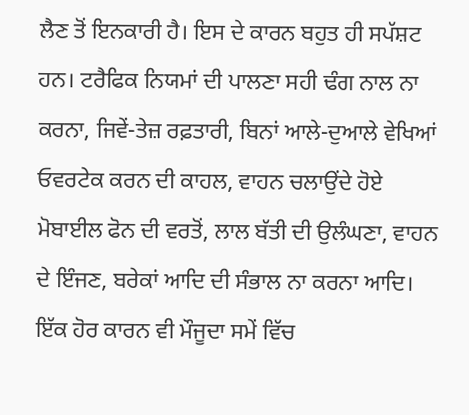ਲੈਣ ਤੋਂ ਇਨਕਾਰੀ ਹੈ। ਇਸ ਦੇ ਕਾਰਨ ਬਹੁਤ ਹੀ ਸਪੱਸ਼ਟ ਹਨ। ਟਰੈਫਿਕ ਨਿਯਮਾਂ ਦੀ ਪਾਲਣਾ ਸਹੀ ਢੰਗ ਨਾਲ ਨਾ ਕਰਨਾ, ਜਿਵੇਂ-ਤੇਜ਼ ਰਫ਼ਤਾਰੀ, ਬਿਨਾਂ ਆਲੇ-ਦੁਆਲੇ ਵੇਖਿਆਂ ਓਵਰਟੇਕ ਕਰਨ ਦੀ ਕਾਹਲ, ਵਾਹਨ ਚਲਾਉਂਦੇ ਹੋਏ ਮੋਬਾਈਲ ਫੋਨ ਦੀ ਵਰਤੋਂ, ਲਾਲ ਬੱਤੀ ਦੀ ਉਲੰਘਣਾ, ਵਾਹਨ ਦੇ ਇੰਜਣ, ਬਰੇਕਾਂ ਆਦਿ ਦੀ ਸੰਭਾਲ ਨਾ ਕਰਨਾ ਆਦਿ। ਇੱਕ ਹੋਰ ਕਾਰਨ ਵੀ ਮੌਜੂਦਾ ਸਮੇਂ ਵਿੱਚ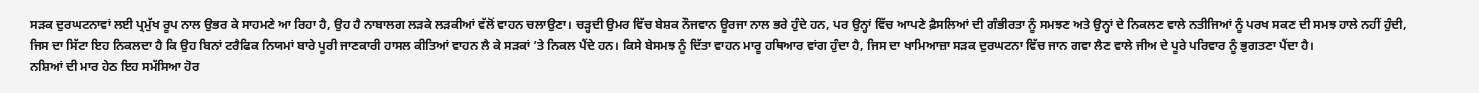ਸੜਕ ਦੁਰਘਟਨਾਵਾਂ ਲਈ ਪ੍ਰਮੁੱਖ ਰੂਪ ਨਾਲ ਉਭਰ ਕੇ ਸਾਹਮਣੇ ਆ ਰਿਹਾ ਹੈ, ਉਹ ਹੈ ਨਾਬਾਲਗ ਲੜਕੇ ਲੜਕੀਆਂ ਵੱਲੋਂ ਵਾਹਨ ਚਲਾਉਣਾ। ਚੜ੍ਹਦੀ ਉਮਰ ਵਿੱਚ ਬੇਸ਼ਕ ਨੌਜਵਾਨ ਊਰਜਾ ਨਾਲ ਭਰੇ ਹੁੰਦੇ ਹਨ, ਪਰ ਉਨ੍ਹਾਂ ਵਿੱਚ ਆਪਣੇ ਫ਼ੈਸਲਿਆਂ ਦੀ ਗੰਭੀਰਤਾ ਨੂੰ ਸਮਝਣ ਅਤੇ ਉਨ੍ਹਾਂ ਦੇ ਨਿਕਲਣ ਵਾਲੇ ਨਤੀਜਿਆਂ ਨੂੰ ਪਰਖ ਸਕਣ ਦੀ ਸਮਝ ਹਾਲੇ ਨਹੀਂ ਹੁੰਦੀ, ਜਿਸ ਦਾ ਸਿੱਟਾ ਇਹ ਨਿਕਲਦਾ ਹੈ ਕਿ ਉਹ ਬਿਨਾਂ ਟਰੈਫਿਕ ਨਿਯਮਾਂ ਬਾਰੇ ਪੂਰੀ ਜਾਣਕਾਰੀ ਹਾਸਲ ਕੀਤਿਆਂ ਵਾਹਨ ਲੈ ਕੇ ਸੜਕਾਂ ’ਤੇ ਨਿਕਲ ਪੈਂਦੇ ਹਨ। ਕਿਸੇ ਬੇਸਮਝ ਨੂੰ ਦਿੱਤਾ ਵਾਹਨ ਮਾਰੂ ਹਥਿਆਰ ਵਾਂਗ ਹੁੰਦਾ ਹੈ, ਜਿਸ ਦਾ ਖਾਮਿਆਜ਼ਾ ਸੜਕ ਦੁਰਘਟਨਾ ਵਿੱਚ ਜਾਨ ਗਵਾ ਲੈਣ ਵਾਲੇ ਜੀਅ ਦੇ ਪੂਰੇ ਪਰਿਵਾਰ ਨੂੰ ਭੁਗਤਣਾ ਪੈਂਦਾ ਹੈ।
ਨਸ਼ਿਆਂ ਦੀ ਮਾਰ ਹੇਠ ਇਹ ਸਮੱਸਿਆ ਹੋਰ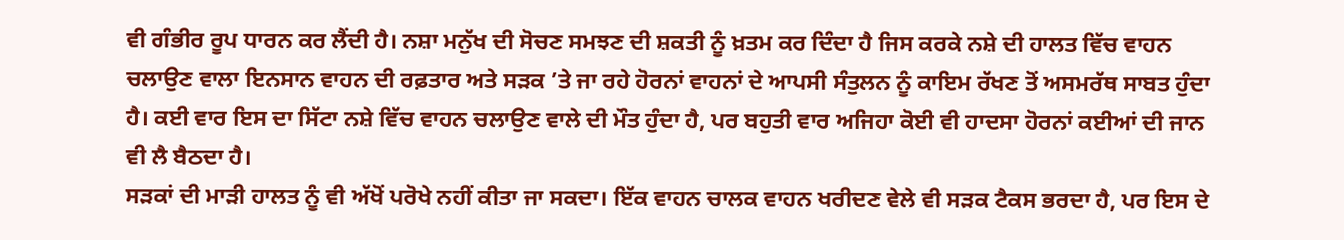ਵੀ ਗੰਭੀਰ ਰੂਪ ਧਾਰਨ ਕਰ ਲੈਂਦੀ ਹੈ। ਨਸ਼ਾ ਮਨੁੱਖ ਦੀ ਸੋਚਣ ਸਮਝਣ ਦੀ ਸ਼ਕਤੀ ਨੂੰ ਖ਼ਤਮ ਕਰ ਦਿੰਦਾ ਹੈ ਜਿਸ ਕਰਕੇ ਨਸ਼ੇ ਦੀ ਹਾਲਤ ਵਿੱਚ ਵਾਹਨ ਚਲਾਉਣ ਵਾਲਾ ਇਨਸਾਨ ਵਾਹਨ ਦੀ ਰਫ਼ਤਾਰ ਅਤੇ ਸੜਕ ’ਤੇ ਜਾ ਰਹੇ ਹੋਰਨਾਂ ਵਾਹਨਾਂ ਦੇ ਆਪਸੀ ਸੰਤੁਲਨ ਨੂੰ ਕਾਇਮ ਰੱਖਣ ਤੋਂ ਅਸਮਰੱਥ ਸਾਬਤ ਹੁੰਦਾ ਹੈ। ਕਈ ਵਾਰ ਇਸ ਦਾ ਸਿੱਟਾ ਨਸ਼ੇ ਵਿੱਚ ਵਾਹਨ ਚਲਾਉਣ ਵਾਲੇ ਦੀ ਮੌਤ ਹੁੰਦਾ ਹੈ, ਪਰ ਬਹੁਤੀ ਵਾਰ ਅਜਿਹਾ ਕੋਈ ਵੀ ਹਾਦਸਾ ਹੋਰਨਾਂ ਕਈਆਂ ਦੀ ਜਾਨ ਵੀ ਲੈ ਬੈਠਦਾ ਹੈ।
ਸੜਕਾਂ ਦੀ ਮਾੜੀ ਹਾਲਤ ਨੂੰ ਵੀ ਅੱਖੋਂ ਪਰੋਖੇ ਨਹੀਂ ਕੀਤਾ ਜਾ ਸਕਦਾ। ਇੱਕ ਵਾਹਨ ਚਾਲਕ ਵਾਹਨ ਖਰੀਦਣ ਵੇਲੇ ਵੀ ਸੜਕ ਟੈਕਸ ਭਰਦਾ ਹੈ, ਪਰ ਇਸ ਦੇ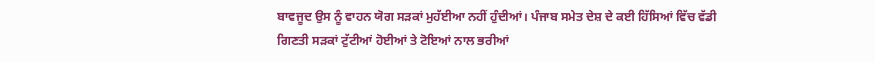ਬਾਵਜੂਦ ਉਸ ਨੂੰ ਵਾਹਨ ਯੋਗ ਸੜਕਾਂ ਮੁਹੱਈਆ ਨਹੀਂ ਹੁੰਦੀਆਂ। ਪੰਜਾਬ ਸਮੇਤ ਦੇਸ਼ ਦੇ ਕਈ ਹਿੱਸਿਆਂ ਵਿੱਚ ਵੱਡੀ ਗਿਣਤੀ ਸੜਕਾਂ ਟੁੱਟੀਆਂ ਹੋਈਆਂ ਤੇ ਟੋਇਆਂ ਨਾਲ ਭਰੀਆਂ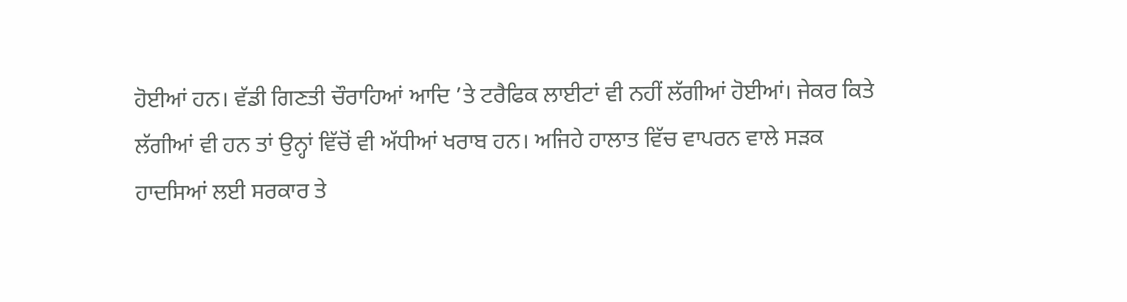ਹੋਈਆਂ ਹਨ। ਵੱਡੀ ਗਿਣਤੀ ਚੌਰਾਹਿਆਂ ਆਦਿ ’ਤੇ ਟਰੈਫਿਕ ਲਾਈਟਾਂ ਵੀ ਨਹੀਂ ਲੱਗੀਆਂ ਹੋਈਆਂ। ਜੇਕਰ ਕਿਤੇ ਲੱਗੀਆਂ ਵੀ ਹਨ ਤਾਂ ਉਨ੍ਹਾਂ ਵਿੱਚੋਂ ਵੀ ਅੱਧੀਆਂ ਖਰਾਬ ਹਨ। ਅਜਿਹੇ ਹਾਲਾਤ ਵਿੱਚ ਵਾਪਰਨ ਵਾਲੇ ਸੜਕ ਹਾਦਸਿਆਂ ਲਈ ਸਰਕਾਰ ਤੇ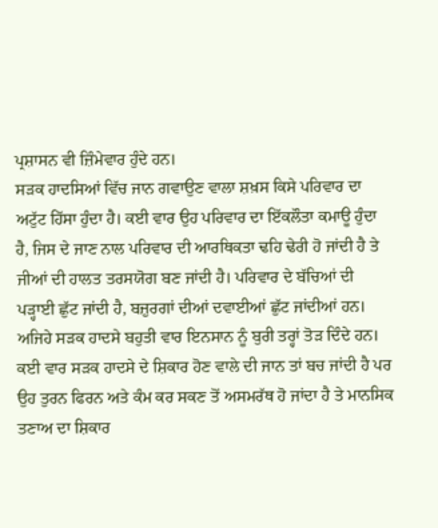ਪ੍ਰਸ਼ਾਸਨ ਵੀ ਜ਼ਿੰਮੇਵਾਰ ਹੁੰਦੇ ਹਨ।
ਸੜਕ ਹਾਦਸਿਆਂ ਵਿੱਚ ਜਾਨ ਗਵਾਉਣ ਵਾਲਾ ਸ਼ਖ਼ਸ ਕਿਸੇ ਪਰਿਵਾਰ ਦਾ ਅਟੁੱਟ ਹਿੱਸਾ ਹੁੰਦਾ ਹੈ। ਕਈ ਵਾਰ ਉਹ ਪਰਿਵਾਰ ਦਾ ਇੱਕਲੌਤਾ ਕਮਾਊ ਹੁੰਦਾ ਹੈ, ਜਿਸ ਦੇ ਜਾਣ ਨਾਲ ਪਰਿਵਾਰ ਦੀ ਆਰਥਿਕਤਾ ਢਹਿ ਢੇਰੀ ਹੋ ਜਾਂਦੀ ਹੈ ਤੇ ਜੀਆਂ ਦੀ ਹਾਲਤ ਤਰਸਯੋਗ ਬਣ ਜਾਂਦੀ ਹੈ। ਪਰਿਵਾਰ ਦੇ ਬੱਚਿਆਂ ਦੀ ਪੜ੍ਹਾਈ ਛੁੱਟ ਜਾਂਦੀ ਹੈ, ਬਜ਼ੁਰਗਾਂ ਦੀਆਂ ਦਵਾਈਆਂ ਛੁੱਟ ਜਾਂਦੀਆਂ ਹਨ। ਅਜਿਹੇ ਸੜਕ ਹਾਦਸੇ ਬਹੁਤੀ ਵਾਰ ਇਨਸਾਨ ਨੂੰ ਬੁਰੀ ਤਰ੍ਹਾਂ ਤੋੜ ਦਿੰਦੇ ਹਨ। ਕਈ ਵਾਰ ਸੜਕ ਹਾਦਸੇ ਦੇ ਸ਼ਿਕਾਰ ਹੋਣ ਵਾਲੇ ਦੀ ਜਾਨ ਤਾਂ ਬਚ ਜਾਂਦੀ ਹੈ ਪਰ ਉਹ ਤੁਰਨ ਫਿਰਨ ਅਤੇ ਕੰਮ ਕਰ ਸਕਣ ਤੋਂ ਅਸਮਰੱਥ ਹੋ ਜਾਂਦਾ ਹੈ ਤੇ ਮਾਨਸਿਕ ਤਣਾਅ ਦਾ ਸ਼ਿਕਾਰ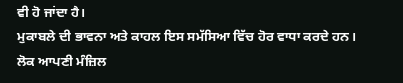ਵੀ ਹੋ ਜਾਂਦਾ ਹੈ।
ਮੁਕਾਬਲੇ ਦੀ ਭਾਵਨਾ ਅਤੇ ਕਾਹਲ ਇਸ ਸਮੱਸਿਆ ਵਿੱਚ ਹੋਰ ਵਾਧਾ ਕਰਦੇ ਹਨ। ਲੋਕ ਆਪਣੀ ਮੰਜ਼ਿਲ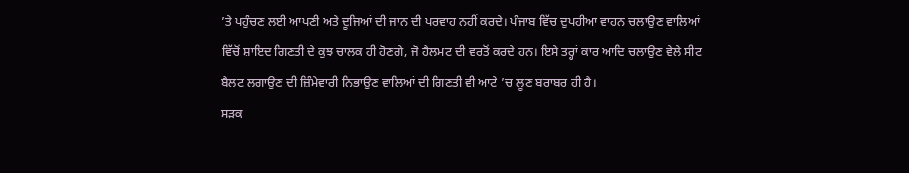’ਤੇ ਪਹੁੰਚਣ ਲਈ ਆਪਣੀ ਅਤੇ ਦੂਜਿਆਂ ਦੀ ਜਾਨ ਦੀ ਪਰਵਾਹ ਨਹੀਂ ਕਰਦੇ। ਪੰਜਾਬ ਵਿੱਚ ਦੁਪਹੀਆ ਵਾਹਨ ਚਲਾਉਣ ਵਾਲਿਆਂ ਵਿੱਚੋਂ ਸ਼ਾਇਦ ਗਿਣਤੀ ਦੇ ਕੁਝ ਚਾਲਕ ਹੀ ਹੋਣਗੇ, ਜੋ ਹੈਲਮਟ ਦੀ ਵਰਤੋਂ ਕਰਦੇ ਹਨ। ਇਸੇ ਤਰ੍ਹਾਂ ਕਾਰ ਆਦਿ ਚਲਾਉਣ ਵੇਲੇ ਸੀਟ ਬੈਲਟ ਲਗਾਉਣ ਦੀ ਜ਼ਿੰਮੇਵਾਰੀ ਨਿਭਾਉਣ ਵਾਲਿਆਂ ਦੀ ਗਿਣਤੀ ਵੀ ਆਟੇ ’ਚ ਲੂਣ ਬਰਾਬਰ ਹੀ ਹੈ।
ਸੜਕ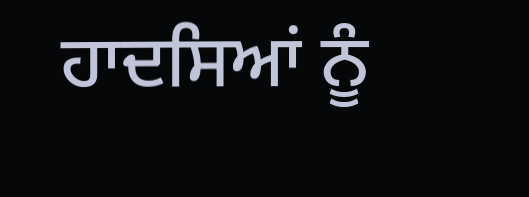ਹਾਦਸਿਆਂ ਨੂੰ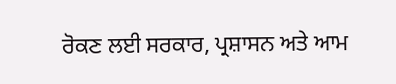ਰੋਕਣ ਲਈ ਸਰਕਾਰ, ਪ੍ਰਸ਼ਾਸਨ ਅਤੇ ਆਮ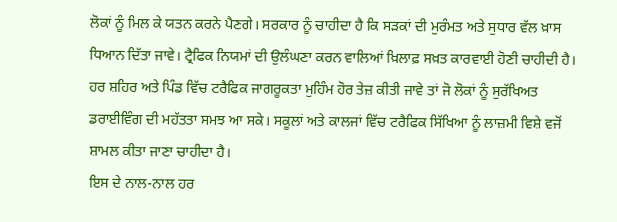ਲੋਕਾਂ ਨੂੰ ਮਿਲ ਕੇ ਯਤਨ ਕਰਨੇ ਪੈਣਗੇ। ਸਰਕਾਰ ਨੂੰ ਚਾਹੀਦਾ ਹੈ ਕਿ ਸੜਕਾਂ ਦੀ ਮੁਰੰਮਤ ਅਤੇ ਸੁਧਾਰ ਵੱਲ ਖ਼ਾਸ ਧਿਆਨ ਦਿੱਤਾ ਜਾਵੇ। ਟ੍ਰੈਫਿਕ ਨਿਯਮਾਂ ਦੀ ਉਲੰਘਣਾ ਕਰਨ ਵਾਲਿਆਂ ਖ਼ਿਲਾਫ਼ ਸਖ਼ਤ ਕਾਰਵਾਈ ਹੋਣੀ ਚਾਹੀਦੀ ਹੈ। ਹਰ ਸ਼ਹਿਰ ਅਤੇ ਪਿੰਡ ਵਿੱਚ ਟਰੈਫਿਕ ਜਾਗਰੂਕਤਾ ਮੁਹਿੰਮ ਹੋਰ ਤੇਜ਼ ਕੀਤੀ ਜਾਵੇ ਤਾਂ ਜੋ ਲੋਕਾਂ ਨੂੰ ਸੁਰੱਖਿਅਤ ਡਰਾਈਵਿੰਗ ਦੀ ਮਹੱਤਤਾ ਸਮਝ ਆ ਸਕੇ। ਸਕੂਲਾਂ ਅਤੇ ਕਾਲਜਾਂ ਵਿੱਚ ਟਰੈਫਿਕ ਸਿੱਖਿਆ ਨੂੰ ਲਾਜ਼ਮੀ ਵਿਸ਼ੇ ਵਜੋਂ ਸ਼ਾਮਲ ਕੀਤਾ ਜਾਣਾ ਚਾਹੀਦਾ ਹੈ।
ਇਸ ਦੇ ਨਾਲ-ਨਾਲ ਹਰ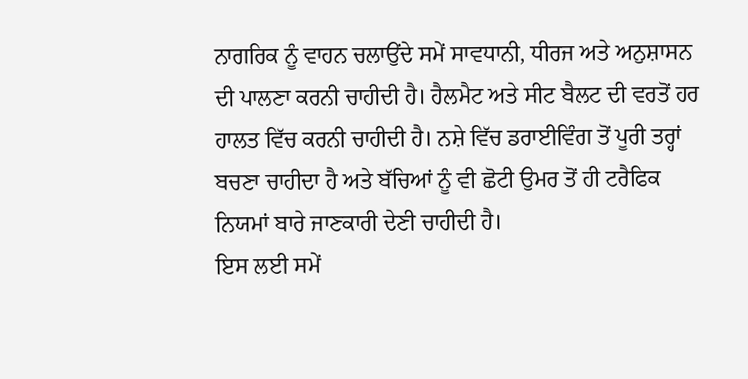ਨਾਗਰਿਕ ਨੂੰ ਵਾਹਨ ਚਲਾਉਂਦੇ ਸਮੇਂ ਸਾਵਧਾਨੀ, ਧੀਰਜ ਅਤੇ ਅਨੁਸ਼ਾਸਨ ਦੀ ਪਾਲਣਾ ਕਰਨੀ ਚਾਹੀਦੀ ਹੈ। ਹੈਲਮੈਟ ਅਤੇ ਸੀਟ ਬੈਲਟ ਦੀ ਵਰਤੋਂ ਹਰ ਹਾਲਤ ਵਿੱਚ ਕਰਨੀ ਚਾਹੀਦੀ ਹੈ। ਨਸ਼ੇ ਵਿੱਚ ਡਰਾਈਵਿੰਗ ਤੋਂ ਪੂਰੀ ਤਰ੍ਹਾਂ ਬਚਣਾ ਚਾਹੀਦਾ ਹੈ ਅਤੇ ਬੱਚਿਆਂ ਨੂੰ ਵੀ ਛੋਟੀ ਉਮਰ ਤੋਂ ਹੀ ਟਰੈਫਿਕ ਨਿਯਮਾਂ ਬਾਰੇ ਜਾਣਕਾਰੀ ਦੇਣੀ ਚਾਹੀਦੀ ਹੈ।
ਇਸ ਲਈ ਸਮੇਂ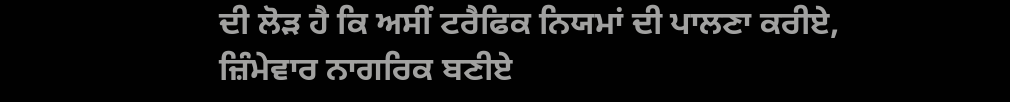ਦੀ ਲੋੜ ਹੈ ਕਿ ਅਸੀਂ ਟਰੈਫਿਕ ਨਿਯਮਾਂ ਦੀ ਪਾਲਣਾ ਕਰੀਏ, ਜ਼ਿੰਮੇਵਾਰ ਨਾਗਰਿਕ ਬਣੀਏ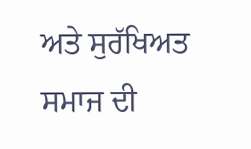ਅਤੇ ਸੁਰੱਖਿਅਤ ਸਮਾਜ ਦੀ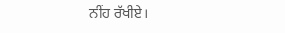ਨੀਂਹ ਰੱਖੀਏ।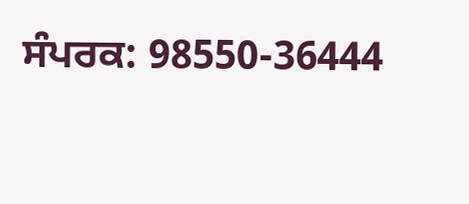ਸੰਪਰਕ: 98550-36444